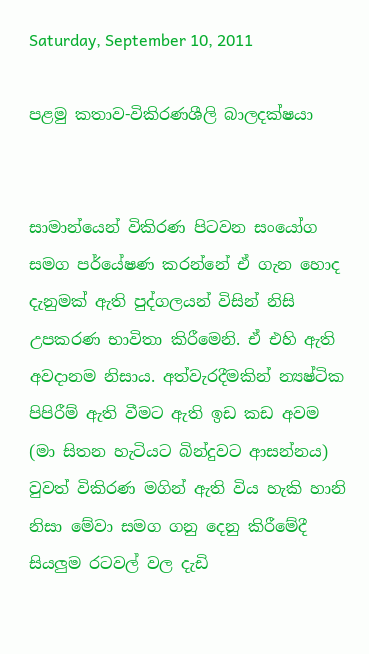Saturday, September 10, 2011

පළමු කතාව-විකිරණශීලි බාලදක්ෂයා


සාමාන්යෙන් විකිරණ පිටවන සංයෝග සමග පර්යේෂණ කරන්නේ ඒ ගැන හොද දැනුමක් ඇති පුද්ගලයන් විසින් නිසි  උපකරණ භාවිතා කිරීමෙනි. ඒ එහි ඇති අවදානම නිසාය. අත්වැරදීමකින් න්‍යෂ්ටික පිපිරීම් ඇති වීමට ඇති ඉඩ කඩ අවම (මා සිතන හැටියට බින්දුවට ආසන්නය) වුවත් විකිරණ මගින් ඇති විය හැකි හානි නිසා මේවා සමග ගනු දෙනු කිරීමේදී සියලුම රටවල් වල දැඩි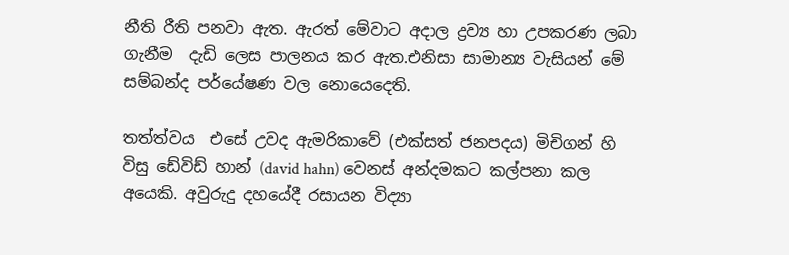නීති රීති පනවා ඇත. ඇරත් මේවාට අදාල ද්‍රව්‍ය හා උපකරණ ලබා ගැනීම  දැඩි ලෙස පාලනය කර ඇත.එනිසා සාමාන්‍ය වැසියන් මේ සම්බන්ද පර්යේෂණ වල නොයෙදෙති.

තත්ත්වය  එසේ උවද ඇමරිකාවේ (එක්සත් ජනපදය) මිචිගන් හි විසු ඩේවිඩ් හාන් (david hahn) වෙනස් අන්දමකට කල්පනා කල අයෙකි. අවුරුදු දහයේදී රසායන විද්‍යා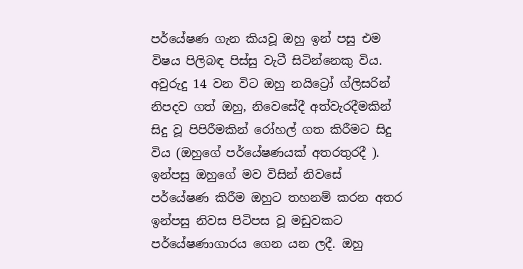පර්යේෂණ ගැන කියවූ ඔහු ඉන් පසු එම විෂය පිලිබඳ පිස්සු වැටී සිටින්නෙකු විය. අවුරුදු 14 වන විට ඔහු නයිට්‍රෝ ග්ලිසරින් නිපදව ගත් ඔහු, නිවෙසේදී අත්වැරදීමකින් සිදු වූ පිපිරීමකින් රෝහල් ගත කිරීමට සිදු විය (ඔහුගේ පර්යේෂණයක් අතරතුරදී ). ඉන්පසු ඔහුගේ මව විසින් නිවසේ පර්යේෂණ කිරීම ඔහුට තහනම් කරන අතර ඉන්පසු නිවස පිටිපස වූ මඩුවකට පර්යේෂණාගාරය ගෙන යන ලදී. ඔහු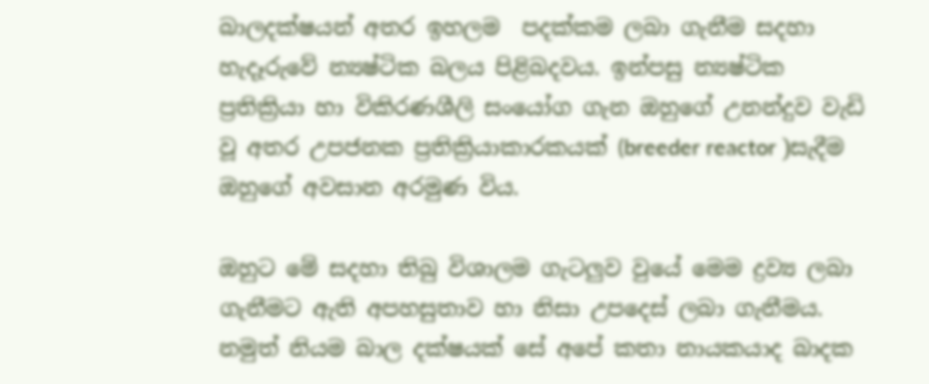බාලදක්ෂයන් අතර ඉහලම  පදක්කම ලබා ගැනීම සදහා හැදෑරුවේ න්‍යෂ්ටික බලය පිළිබදවය. ඉන්පසු න්‍යෂ්ටික ප්‍රතික්‍රියා හා විකිරණශීලි සංයෝග ගැන ඔහුගේ උනන්දුව වැඩි වූ අතර උපජනක ප්‍රතික්‍රියාකාරකයක් (breeder reactor )සැදීම ඔහුගේ අවසාන අරමුණ විය.

ඔහුට මේ සදහා තිබු විශාලම ගැටලුව වුයේ මෙම ද්‍රව්‍ය ලබා ගැනීමට ඇති අපහසුතාව හා නිසා උපදෙස් ලබා ගැනීමය. නමුත් නියම බාල දක්ෂයක් සේ අපේ කතා නායකයාද බාදක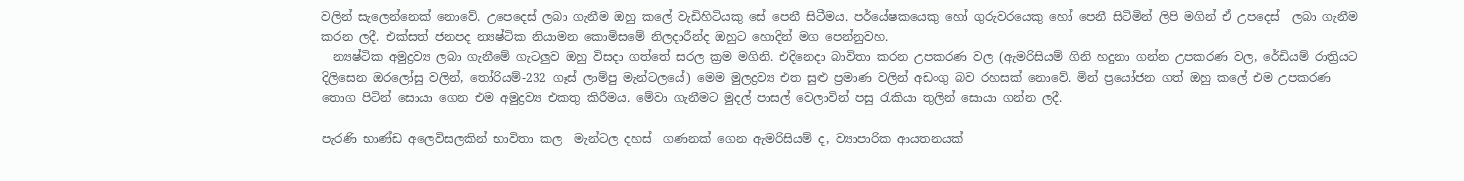වලින් සැලෙන්නෙක් නොවේ. උපෙදෙස් ලබා ගැනීම ඔහු කලේ වැඩිහිටියකු සේ පෙනී සිටීමය. පර්යේෂකයෙකු හෝ ගුරුවරයෙකු හෝ පෙනී සිටිමින් ලිපි මගින් ඒ උපදෙස්  ලබා ගැනීම කරන ලදී. එක්සත් ජනපද න්‍යෂ්ටික නියාමන කොමිසමේ නිලදාරීන්ද ඔහුට හොදින් මග පෙන්නුවහ.
  න්‍යෂ්ටික අමුද්‍රව්‍ය ලබා ගැනීමේ ගැටලුව ඔහු විසදා ගත්තේ සරල ක්‍රම මගිනි. එදිනෙදා බාවිතා කරන උපකරණ වල (ඇමරිසියම් ගිනි හදුනා ගන්න උපකරණ වල, රේඩියම් රාත්‍රියට දිලිසෙන ඔරලෝසු වලින්, තෝරියම්-232 ගෑස් ලාම්පු මැන්ටලයේ) මෙම මුලද්‍රව්‍ය එත සුළු ප්‍රමාණ වලින් අඩංගු බව රහසක් නොවේ. මින් ප්‍රයෝජන ගත් ඔහු කලේ එම උපකරණ තොග පිටින් සොයා ගෙන එම අමුද්‍රව්‍ය එකතු කිරීමය. මේවා ගැනීමට මුදල් පාසල් වෙලාවින් පසු රැකියා තුලින් සොයා ගන්න ලදී.

පැරණි භාණ්ඩ අලෙවිසලකින් භාවිතා කල  මැන්ටල දහස්  ගණනක් ගෙන ඇමරිසියම් ද, ව්‍යාපාරික ආයතනයක්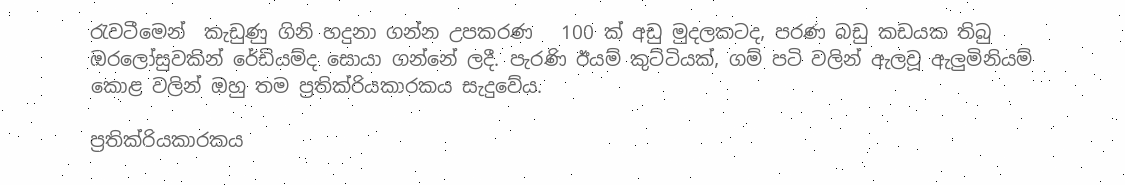රැවටීමෙන්  කැඩුණු ගිනි හදුනා ගන්න උපකරණ   100 ක් අඩු මුදලකටද, පරණ බඩු කඩයක තිබු ඔරලෝසුවකින් රේඩියම්ද සොයා ගන්නේ ලදී. පැරණි ඊයම් කුට්ටියක්, ගම් පටි වලින් ඇලවූ ඇලුමිනියම් කොළ වලින් ඔහු තම ප්‍රතික්රියකාරකය සැදුවේය.

ප්‍රතික්රියකාරකය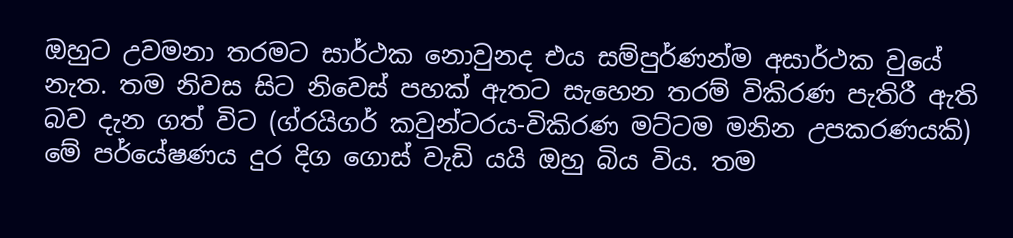ඔහුට උවමනා තරමට සාර්ථක නොවුනද එය සම්පුර්ණන්ම අසාර්ථක වුයේ  නැත. තම නිවස සිට නිවෙස් පහක් ඇතට සැහෙන තරම් විකිරණ පැතිරී ඇති බව දැන ගත් විට (ග්රයිගර් කවුන්ටරය-විකිරණ මට්ටම මනින උපකරණයකි) මේ පර්යේෂණය දුර දිග ගොස් වැඩි යයි ඔහු බිය විය. තම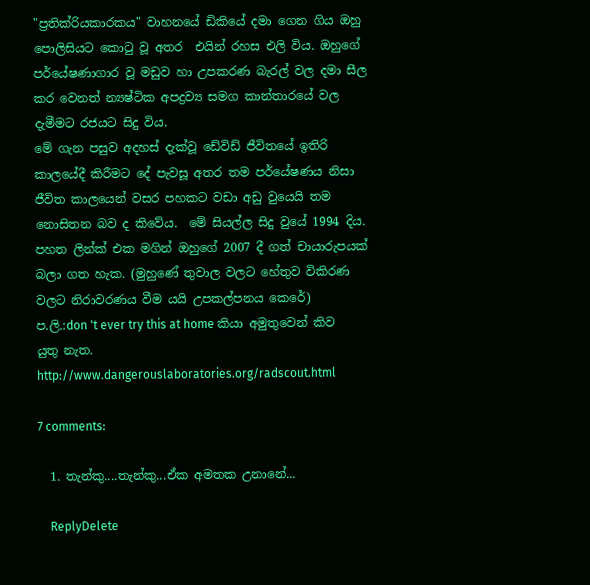"ප්‍රතික්රියකාරකය" වාහනයේ ඩිකියේ දමා ගෙන ගිය ඔහු පොලිසියට කොටු වූ අතර  එයින් රහස එලි විය. ඔහුගේ පර්යේෂණාගාර වූ මඩුව හා උපකරණ බැරල් වල දමා සීල කර වෙනත් න්‍යෂ්ටික අපද්‍රව්‍ය සමග කාන්තාරයේ වල දැමීමට රජයට සිදු විය.
මේ ගැන පසුව අදහස් දැක්වූ ඩේවිඩ් ජීවිතයේ ඉතිරි කාලයේදී කිරීමට දේ පැවසූ අතර තම පර්යේෂණය නිසා ජීවිත කාලයෙන් වසර පහකට වඩා අඩු වුයෙයි තම නොසිතන බව ද කිවේය.  මේ සියල්ල සිදු වුයේ 1994 දිය. පහත ලින්ක් එක මගින් ඔහුගේ 2007 දී ගත් චායාරුපයක් බලා ගත හැක. (මුහුණේ තුවාල වලට හේතුව විකිරණ වලට නිරාවරණය වීම යයි උපකල්පනය කෙරේ)
ප.ලි.:don 't ever try this at home කියා අමුතුවෙන් කිව යුතු නැත.
http://www.dangerouslaboratories.org/radscout.html

7 comments:

  1. තැන්කු....තැන්කු...ඒක අමතක උනානේ...

    ReplyDelete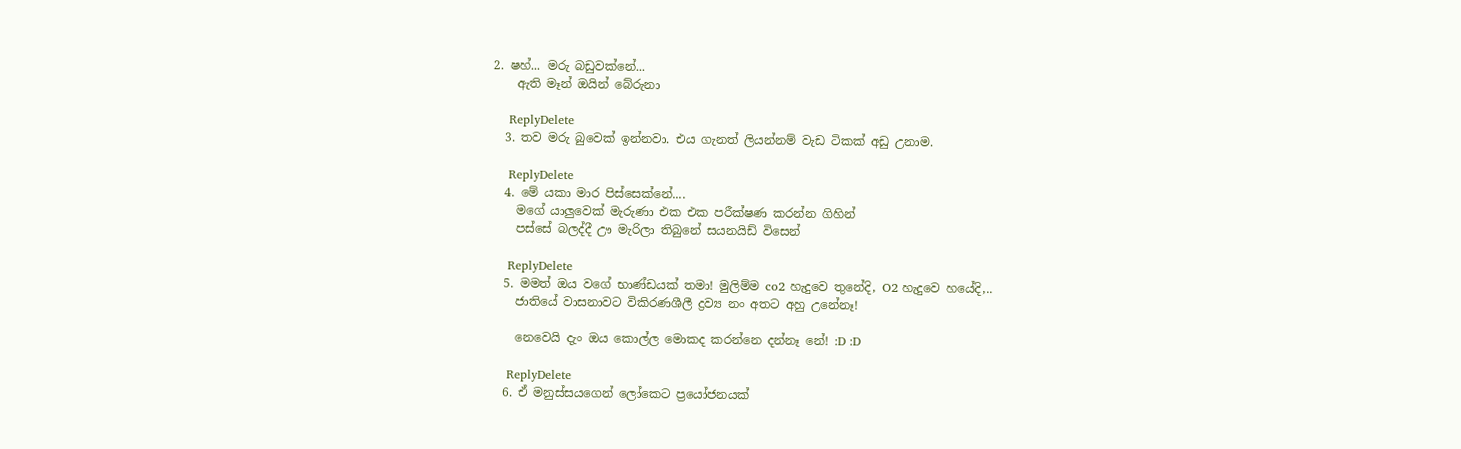2. ෂහ්... මරු බඩුවක්නේ...
    ඇති මෑන් ඔයින් බේරුනා

    ReplyDelete
  3. තව මරු බුවෙක් ඉන්නවා. එය ගැනත් ලියන්නම් වැඩ ටිකක් අඩු උනාම.

    ReplyDelete
  4. මේ යකා මාර පිස්සෙක්නේ....
    මගේ යාලුවෙක් මැරුණා එක එක පරීක්ෂණ කරන්න ගිහින්
    පස්සේ බලද්දී ඌ මැරිලා තිබුනේ සයනයිඩ් විසෙන්

    ReplyDelete
  5. මමත් ඔය වගේ භාණ්ඩයක් තමා! මුලිම්ම co2 හැදුවෙ තුනේදි, O2 හැදුවෙ හයේදි,..
    ජාතියේ වාසනාවට විකිරණශීලී ද්‍රව්‍ය නං අතට අහු උනේනෑ!

    නෙවෙයි දැං ඔය කොල්ල මොකද කරන්නෙ දන්නෑ නේ! :D :D

    ReplyDelete
  6. ඒ මනුස්සයගෙන් ලෝකෙට ප්‍රයෝජනයක්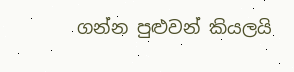ගන්න පුළුවන් කියලයි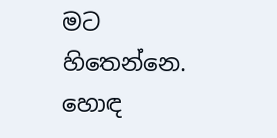මට හිතෙන්නෙ. හොඳ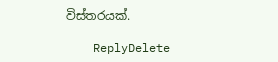විස්තරයක්.

    ReplyDelete